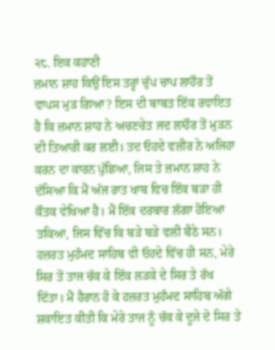੨੮. ਇਕ ਕਹਾਣੀ
ਜ਼ਮਾਨ ਸ਼ਾਹ ਕਿਉਂ ਇਸ ਤਰ੍ਹਾਂ ਚੁੱਪ ਚਾਪ ਲਾਹੌਰ ਤੋਂ ਵਾਪਸ ਮੁੜ ਗਿਆ? ਇਸ ਦੀ ਬਾਬਤ ਇੱਕ ਰਵਾਇਤ ਹੈ ਕਿ ਜ਼ਮਾਨ ਸ਼ਾਹ ਨੇ ਅਚਣਚੇਤ ਜਦ ਲਾਹੌਰ ਤੋਂ ਮੁੜਨ ਦੀ ਤਿਆਰੀ ਕਰ ਲਈ। ਤਦ ਓਹਦੇ ਵਜ਼ੀਰ ਨੇ ਅਜਿਹਾ ਕਰਨ ਦਾ ਕਾਰਨ ਪੁੱਛਿਆ, ਜਿਸ ਤੇ ਜ਼ਮਾਨ ਸ਼ਾਹ ਨੇ ਦੱਸਿਆ ਕਿ ਮੈਂ ਅੱਜ ਰਾਤ ਖਾਬ ਵਿਚ ਇੱਕ ਬੜਾ ਹੀ ਕੌਤਕ ਵੇਖਿਆ ਹੈ। ਮੈਂ ਇੱਕ ਦਰਬਾਰ ਲੱਗਾ ਹੋਇਆ ਤਕਿਆ, ਜਿਸ ਵਿੱਚ ਕਿ ਬੜੇ ਬੜੇ ਵਲੀ ਬੈਠੇ ਸਨ। ਹਜ਼ਰਤ ਮੁਹੰਮਦ ਸਾਹਿਬ ਵੀ ਓਹਦੇ ਵਿੱਚ ਹੀ ਸਨ, ਮੇਰੇ ਸਿਰ ਤੋਂ ਤਾਜ ਚੱਕ ਕੇ ਇੱਕ ਲੜਕੇ ਦੇ ਸਿਰ ਤੇ ਰੱਖ ਦਿੱਤਾ। ਮੈਂ ਹੈਰਾਨ ਹੋ ਕੇ ਹਜ਼ਰਤ ਮੁਹੰਮਦ ਸਾਹਿਬ ਅੱਗੇ ਸ਼ਕਾਇਤ ਕੀਤੀ ਕਿ ਮੇਰੇ ਤਾਜ ਨੂੰ ਚੱਕ ਕੇ ਦੂਜੇ ਦੇ ਸਿਰ ਤੇ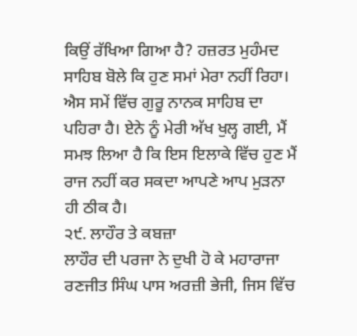ਕਿਉਂ ਰੱਖਿਆ ਗਿਆ ਹੈ? ਹਜ਼ਰਤ ਮੁਹੰਮਦ ਸਾਹਿਬ ਬੋਲੇ ਕਿ ਹੁਣ ਸਮਾਂ ਮੇਰਾ ਨਹੀਂ ਰਿਹਾ। ਐਸ ਸਮੇਂ ਵਿੱਚ ਗੁਰੂ ਨਾਨਕ ਸਾਹਿਬ ਦਾ ਪਹਿਰਾ ਹੈ। ਏਨੇ ਨੂੰ ਮੇਰੀ ਅੱਖ ਖੁਲ੍ਹ ਗਈ, ਮੈਂ ਸਮਝ ਲਿਆ ਹੈ ਕਿ ਇਸ ਇਲਾਕੇ ਵਿੱਚ ਹੁਣ ਮੈਂ ਰਾਜ ਨਹੀਂ ਕਰ ਸਕਦਾ ਆਪਣੇ ਆਪ ਮੁੜਨਾ ਹੀ ਠੀਕ ਹੈ।
੨੯. ਲਾਹੌਰ ਤੇ ਕਬਜ਼ਾ
ਲਾਹੌਰ ਦੀ ਪਰਜਾ ਨੇ ਦੁਖੀ ਹੋ ਕੇ ਮਹਾਰਾਜਾ ਰਣਜੀਤ ਸਿੰਘ ਪਾਸ ਅਰਜ਼ੀ ਭੇਜੀ, ਜਿਸ ਵਿੱਚ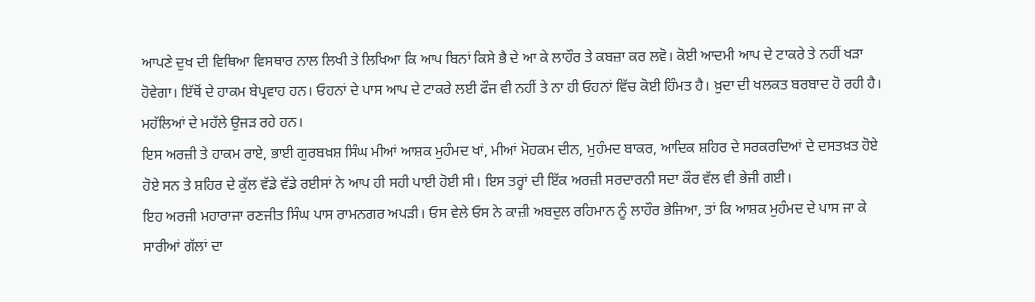ਆਪਣੇ ਦੁਖ ਦੀ ਵਿਥਿਆ ਵਿਸਥਾਰ ਨਾਲ ਲਿਖੀ ਤੇ ਲਿਖਿਆ ਕਿ ਆਪ ਬਿਨਾਂ ਕਿਸੇ ਭੈ ਦੇ ਆ ਕੇ ਲਾਹੌਰ ਤੇ ਕਬਜ਼ਾ ਕਰ ਲਵੋ। ਕੋਈ ਆਦਮੀ ਆਪ ਦੇ ਟਾਕਰੇ ਤੇ ਨਹੀਂ ਖੜਾ ਹੋਵੇਗਾ। ਇੱਥੋਂ ਦੇ ਹਾਕਮ ਬੇਪ੍ਰਵਾਹ ਹਨ। ਓਹਨਾਂ ਦੇ ਪਾਸ ਆਪ ਦੇ ਟਾਕਰੇ ਲਈ ਫੌਜ ਵੀ ਨਹੀਂ ਤੇ ਨਾ ਹੀ ਓਹਨਾਂ ਵਿੱਚ ਕੋਈ ਹਿੰਮਤ ਹੈ। ਖ਼ੁਦਾ ਦੀ ਖਲਕਤ ਬਰਬਾਦ ਹੋ ਰਹੀ ਹੈ। ਮਹੱਲਿਆਂ ਦੇ ਮਹੱਲੇ ਉਜੜ ਰਹੇ ਹਨ।
ਇਸ ਅਰਜ਼ੀ ਤੇ ਹਾਕਮ ਰਾਏ, ਭਾਈ ਗੁਰਬਖ਼ਸ਼ ਸਿੰਘ ਮੀਆਂ ਆਸ਼ਕ ਮੁਹੰਮਦ ਖਾਂ, ਮੀਆਂ ਮੋਹਕਮ ਦੀਨ, ਮੁਹੰਮਦ ਬਾਕਰ, ਆਦਿਕ ਸ਼ਹਿਰ ਦੇ ਸਰਕਰਦਿਆਂ ਦੇ ਦਸਤਖ਼ਤ ਹੋਏ ਹੋਏ ਸਨ ਤੇ ਸ਼ਹਿਰ ਦੇ ਕੁੱਲ ਵੱਡੇ ਵੱਡੇ ਰਈਸਾਂ ਨੇ ਆਪ ਹੀ ਸਹੀ ਪਾਈ ਹੋਈ ਸੀ। ਇਸ ਤਰ੍ਹਾਂ ਦੀ ਇੱਕ ਅਰਜ਼ੀ ਸਰਦਾਰਨੀ ਸਦਾ ਕੌਰ ਵੱਲ ਵੀ ਭੇਜੀ ਗਈ।
ਇਹ ਅਰਜੀ ਮਹਾਰਾਜਾ ਰਣਜੀਤ ਸਿੰਘ ਪਾਸ ਰਾਮਨਗਰ ਅਪੜੀ। ਓਸ ਵੇਲੇ ਓਸ ਨੇ ਕਾਜ਼ੀ ਅਬਦੁਲ ਰਹਿਮਾਨ ਨੂੰ ਲਾਹੌਰ ਭੇਜਿਆ, ਤਾਂ ਕਿ ਆਸ਼ਕ ਮੁਹੰਮਦ ਦੇ ਪਾਸ ਜਾ ਕੇ ਸਾਰੀਆਂ ਗੱਲਾਂ ਦਾ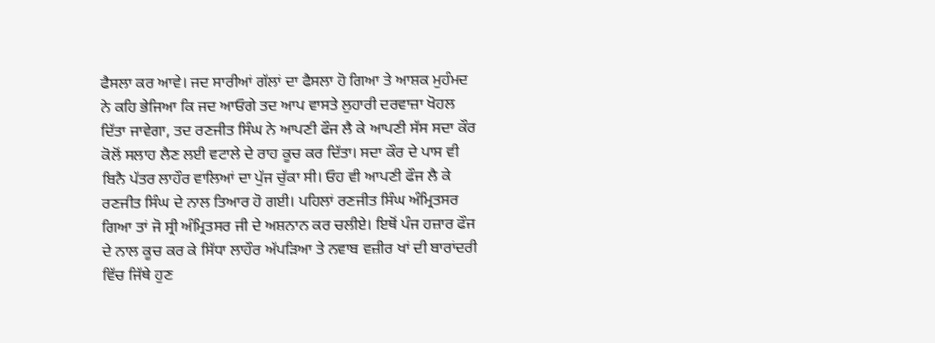ਫੈਸਲਾ ਕਰ ਆਵੇ। ਜਦ ਸਾਰੀਆਂ ਗੱਲਾਂ ਦਾ ਫੈਸਲਾ ਹੋ ਗਿਆ ਤੇ ਆਸ਼ਕ ਮੁਹੰਮਦ ਨੇ ਕਹਿ ਭੇਜਿਆ ਕਿ ਜਦ ਆਓਗੇ ਤਦ ਆਪ ਵਾਸਤੇ ਲੁਹਾਰੀ ਦਰਵਾਜ਼ਾ ਖੋਹਲ ਦਿੱਤਾ ਜਾਵੇਗਾ, ਤਦ ਰਣਜੀਤ ਸਿੰਘ ਨੇ ਆਪਣੀ ਫੌਜ ਲੈ ਕੇ ਆਪਣੀ ਸੱਸ ਸਦਾ ਕੌਰ ਕੋਲੋਂ ਸਲਾਹ ਲੈਣ ਲਈ ਵਟਾਲੇ ਦੇ ਰਾਹ ਕੂਚ ਕਰ ਦਿੱਤਾ। ਸਦਾ ਕੌਰ ਦੇ ਪਾਸ ਵੀ ਬਿਨੈ ਪੱਤਰ ਲਾਹੌਰ ਵਾਲਿਆਂ ਦਾ ਪੁੱਜ ਚੁੱਕਾ ਸੀ। ਓਹ ਵੀ ਆਪਣੀ ਫੌਜ ਲੈ ਕੇ ਰਣਜੀਤ ਸਿੰਘ ਦੇ ਨਾਲ ਤਿਆਰ ਹੋ ਗਈ। ਪਹਿਲਾਂ ਰਣਜੀਤ ਸਿੰਘ ਅੰਮ੍ਰਿਤਸਰ ਗਿਆ ਤਾਂ ਜੋ ਸ੍ਰੀ ਅੰਮ੍ਰਿਤਸਰ ਜੀ ਦੇ ਅਸ਼ਨਾਨ ਕਰ ਚਲੀਏ। ਇਥੋਂ ਪੰਜ ਹਜ਼ਾਰ ਫੌਜ ਦੇ ਨਾਲ ਕੂਚ ਕਰ ਕੇ ਸਿੱਧਾ ਲਾਹੌਰ ਅੱਪੜਿਆ ਤੇ ਨਵਾਬ ਵਜ਼ੀਰ ਖਾਂ ਦੀ ਬਾਰਾਂਦਰੀ ਵਿੱਚ ਜਿੱਥੇ ਹੁਣ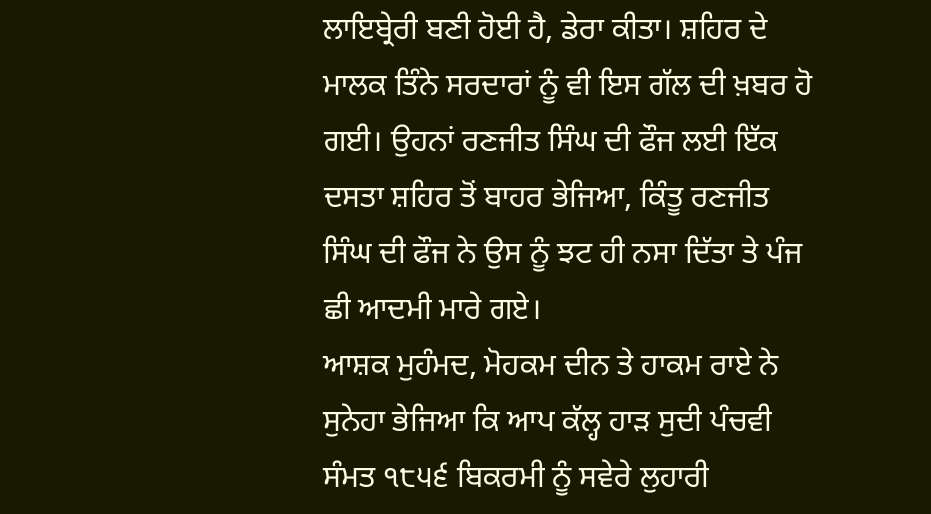ਲਾਇਬ੍ਰੇਰੀ ਬਣੀ ਹੋਈ ਹੈ, ਡੇਰਾ ਕੀਤਾ। ਸ਼ਹਿਰ ਦੇ ਮਾਲਕ ਤਿੰਨੇ ਸਰਦਾਰਾਂ ਨੂੰ ਵੀ ਇਸ ਗੱਲ ਦੀ ਖ਼ਬਰ ਹੋ ਗਈ। ਉਹਨਾਂ ਰਣਜੀਤ ਸਿੰਘ ਦੀ ਫੌਜ ਲਈ ਇੱਕ ਦਸਤਾ ਸ਼ਹਿਰ ਤੋਂ ਬਾਹਰ ਭੇਜਿਆ, ਕਿੰਤੂ ਰਣਜੀਤ ਸਿੰਘ ਦੀ ਫੌਜ ਨੇ ਉਸ ਨੂੰ ਝਟ ਹੀ ਨਸਾ ਦਿੱਤਾ ਤੇ ਪੰਜ ਛੀ ਆਦਮੀ ਮਾਰੇ ਗਏ।
ਆਸ਼ਕ ਮੁਹੰਮਦ, ਮੋਹਕਮ ਦੀਨ ਤੇ ਹਾਕਮ ਰਾਏ ਨੇ ਸੁਨੇਹਾ ਭੇਜਿਆ ਕਿ ਆਪ ਕੱਲ੍ਹ ਹਾੜ ਸੁਦੀ ਪੰਚਵੀ ਸੰਮਤ ੧੮੫੬ ਬਿਕਰਮੀ ਨੂੰ ਸਵੇਰੇ ਲੁਹਾਰੀ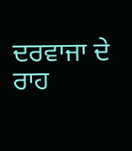ਦਰਵਾਜਾ ਦੇ ਰਾਹ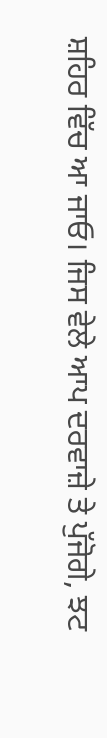ਸ਼ਹਿਰ ਵਿੱਚ ਆ ਜਾਓ। ਜਿਸ ਵੇਲੇ ਆਪ ਦਰਵਾਜ਼ੇ ਤੇ ਪੁੱਜੋਗੇ, ਝਟ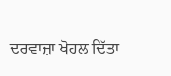ਦਰਵਾਜ਼ਾ ਖੋਹਲ ਦਿੱਤਾ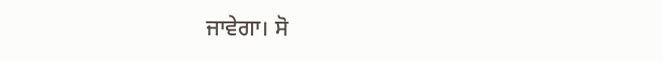ਜਾਵੇਗਾ। ਸੋ